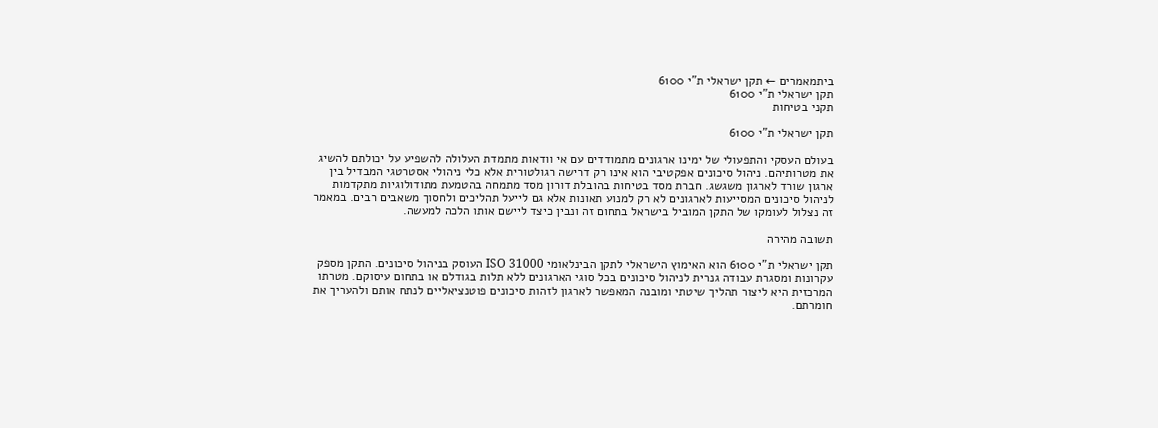ביתמאמרים ← תקן ישראלי ת"י 6100
תקן ישראלי ת"י 6100
תקני בטיחות

תקן ישראלי ת"י 6100

בעולם העסקי והתפעולי של ימינו ארגונים מתמודדים עם אי וודאות מתמדת העלולה להשפיע על יכולתם להשיג את מטרותיהם. ניהול סיכונים אפקטיבי הוא אינו רק דרישה רגולטורית אלא כלי ניהולי אסטרטגי המבדיל בין ארגון שורד לארגון משגשג. חברת מסד בטיחות בהובלת דורון מסד מתמחה בהטמעת מתודולוגיות מתקדמות לניהול סיכונים המסייעות לארגונים לא רק למנוע תאונות אלא גם לייעל תהליכים ולחסוך משאבים רבים. במאמר זה נצלול לעומקו של התקן המוביל בישראל בתחום זה ונבין כיצד ליישם אותו הלכה למעשה.

תשובה מהירה

תקן ישראלי ת"י 6100 הוא האימוץ הישראלי לתקן הבינלאומי ISO 31000 העוסק בניהול סיכונים. התקן מספק עקרונות ומסגרת עבודה גנרית לניהול סיכונים בכל סוגי הארגונים ללא תלות בגודלם או בתחום עיסוקם. מטרתו המרכזית היא ליצור תהליך שיטתי ומובנה המאפשר לארגון לזהות סיכונים פוטנציאליים לנתח אותם ולהעריך את חומרתם.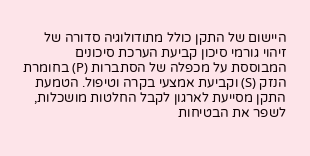היישום של התקן כולל מתודולוגיה סדורה של זיהוי גורמי סיכון קביעת הערכת סיכונים המבוססת על מכפלה של הסתברות (P) בחומרת הנזק (S) וקביעת אמצעי בקרה וטיפול. הטמעת התקן מסייעת לארגון לקבל החלטות מושכלות, לשפר את הבטיחות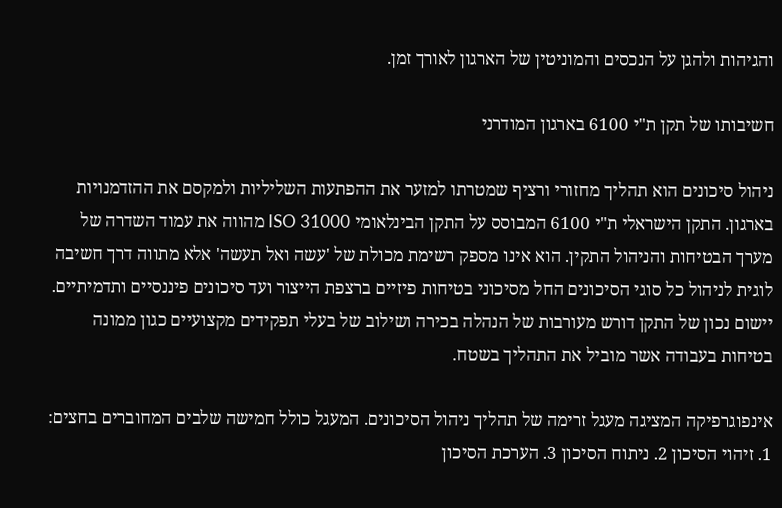והגיהות ולהגן על הנכסים והמוניטין של הארגון לאורך זמן.

חשיבותו של תקן ת"י 6100 בארגון המודרני

ניהול סיכונים הוא תהליך מחזורי ורציף שמטרתו למזער את ההפתעות השליליות ולמקסם את ההזדמנויות בארגון. התקן הישראלי ת"י 6100 המבוסס על התקן הבינלאומי ISO 31000 מהווה את עמוד השדרה של מערך הבטיחות והניהול התקין. הוא אינו מספק רשימת מכולת של 'עשה ואל תעשה' אלא מתווה דרך חשיבה לוגית לניהול כל סוגי הסיכונים החל מסיכוני בטיחות פיזיים ברצפת הייצור ועד סיכונים פיננסיים ותדמיתיים. יישום נכון של התקן דורש מעורבות של הנהלה בכירה ושילוב של בעלי תפקידים מקצועיים כגון ממונה בטיחות בעבודה אשר מוביל את התהליך בשטח.

אינפוגרפיקה המציגה מעגל זרימה של תהליך ניהול הסיכונים. המעגל כולל חמישה שלבים המחוברים בחצים: 1. זיהוי הסיכון 2. ניתוח הסיכון 3. הערכת הסיכון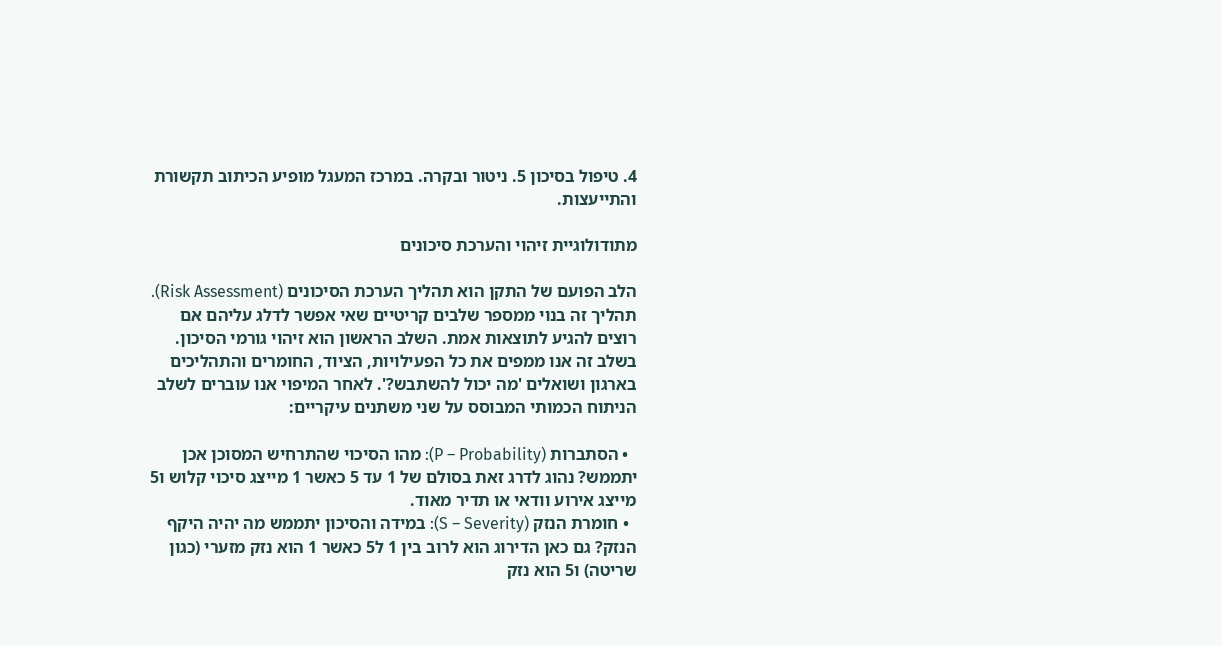4. טיפול בסיכון 5. ניטור ובקרה. במרכז המעגל מופיע הכיתוב תקשורת והתייעצות.

מתודולוגיית זיהוי והערכת סיכונים

הלב הפועם של התקן הוא תהליך הערכת הסיכונים (Risk Assessment). תהליך זה בנוי ממספר שלבים קריטיים שאי אפשר לדלג עליהם אם רוצים להגיע לתוצאות אמת. השלב הראשון הוא זיהוי גורמי הסיכון. בשלב זה אנו ממפים את כל הפעילויות, הציוד, החומרים והתהליכים בארגון ושואלים 'מה יכול להשתבש?'. לאחר המיפוי אנו עוברים לשלב הניתוח הכמותי המבוסס על שני משתנים עיקריים:

  • הסתברות (P – Probability): מהו הסיכוי שהתרחיש המסוכן אכן יתממש? נהוג לדרג זאת בסולם של 1 עד 5 כאשר 1 מייצג סיכוי קלוש ו5 מייצג אירוע וודאי או תדיר מאוד.
  • חומרת הנזק (S – Severity): במידה והסיכון יתממש מה יהיה היקף הנזק? גם כאן הדירוג הוא לרוב בין 1 ל5 כאשר 1 הוא נזק מזערי (כגון שריטה) ו5 הוא נזק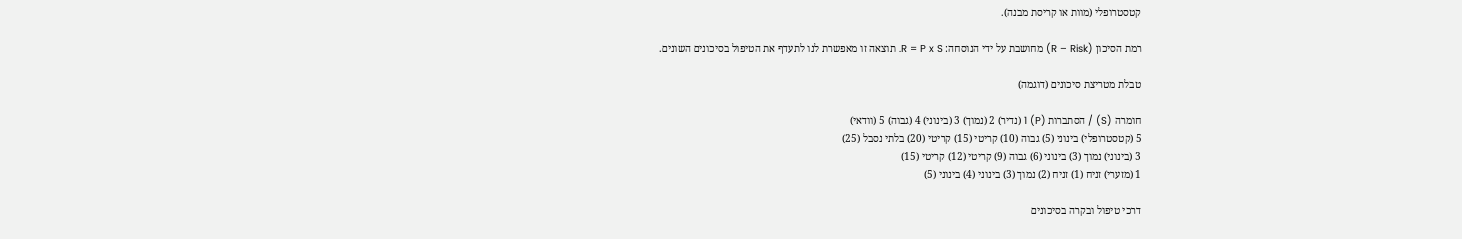קטסטרופלי (מוות או קריסת מבנה).

רמת הסיכון (R – Risk) מחושבת על ידי הנוסחה: R = P x S. תוצאה זו מאפשרת לנו לתעדף את הטיפול בסיכונים השונים.

טבלת מטריצת סיכונים (דוגמה)

חומרה (S) / הסתברות (P) 1 (נדיר) 2 (נמוך) 3 (בינוני) 4 (גבוה) 5 (וודאי)
5 (קטסטרופלי) בינוני (5) גבוה (10) קריטי (15) קריטי (20) בלתי נסבל (25)
3 (בינוני) נמוך (3) בינוני (6) גבוה (9) קריטי (12) קריטי (15)
1 (מזערי) זניח (1) זניח (2) נמוך (3) בינוני (4) בינוני (5)

דרכי טיפול ובקרה בסיכונים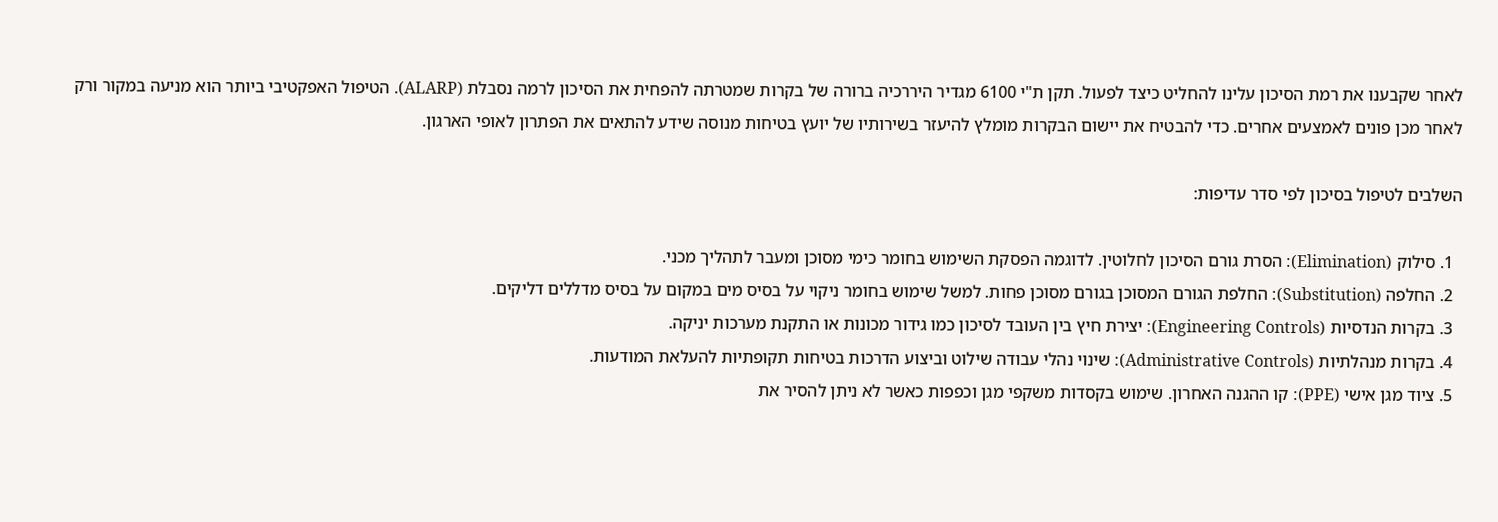לאחר שקבענו את רמת הסיכון עלינו להחליט כיצד לפעול. תקן ת"י 6100 מגדיר היררכיה ברורה של בקרות שמטרתה להפחית את הסיכון לרמה נסבלת (ALARP). הטיפול האפקטיבי ביותר הוא מניעה במקור ורק לאחר מכן פונים לאמצעים אחרים. כדי להבטיח את יישום הבקרות מומלץ להיעזר בשירותיו של יועץ בטיחות מנוסה שידע להתאים את הפתרון לאופי הארגון.

השלבים לטיפול בסיכון לפי סדר עדיפות:

  1. סילוק (Elimination): הסרת גורם הסיכון לחלוטין. לדוגמה הפסקת השימוש בחומר כימי מסוכן ומעבר לתהליך מכני.
  2. החלפה (Substitution): החלפת הגורם המסוכן בגורם מסוכן פחות. למשל שימוש בחומר ניקוי על בסיס מים במקום על בסיס מדללים דליקים.
  3. בקרות הנדסיות (Engineering Controls): יצירת חיץ בין העובד לסיכון כמו גידור מכונות או התקנת מערכות יניקה.
  4. בקרות מנהלתיות (Administrative Controls): שינוי נהלי עבודה שילוט וביצוע הדרכות בטיחות תקופתיות להעלאת המודעות.
  5. ציוד מגן אישי (PPE): קו ההגנה האחרון. שימוש בקסדות משקפי מגן וכפפות כאשר לא ניתן להסיר את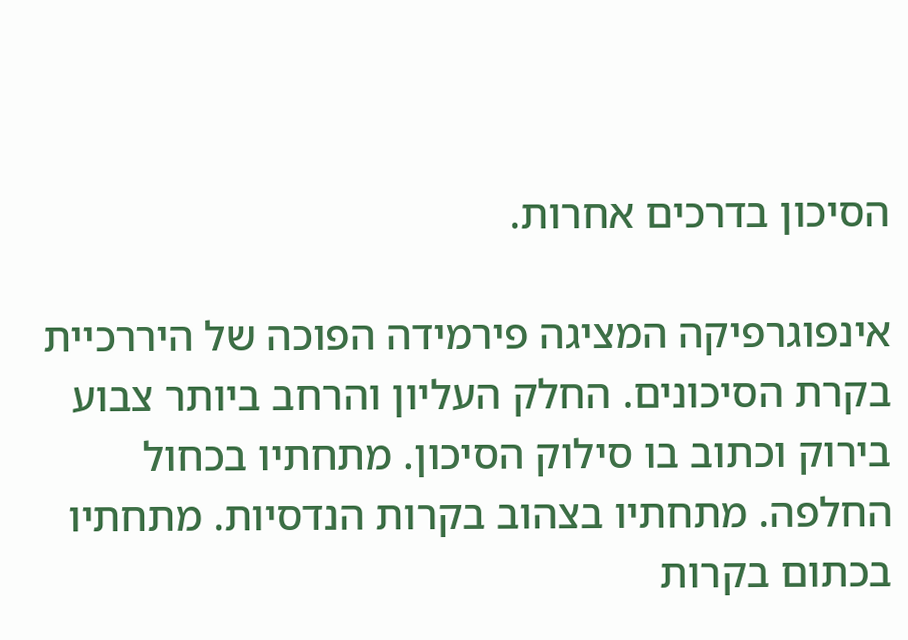הסיכון בדרכים אחרות.

אינפוגרפיקה המציגה פירמידה הפוכה של היררכיית בקרת הסיכונים. החלק העליון והרחב ביותר צבוע בירוק וכתוב בו סילוק הסיכון. מתחתיו בכחול החלפה. מתחתיו בצהוב בקרות הנדסיות. מתחתיו בכתום בקרות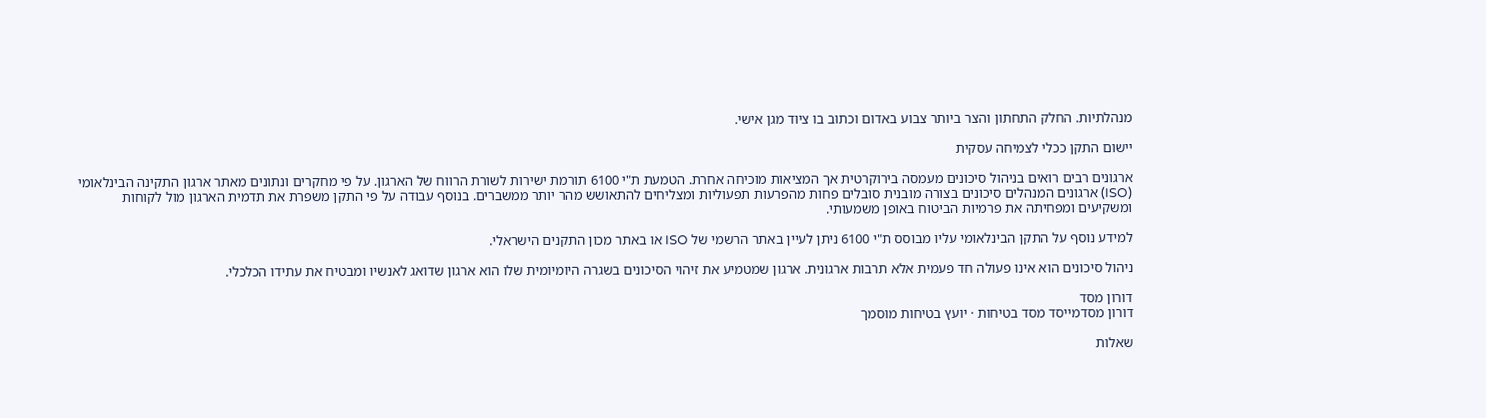מנהלתיות. החלק התחתון והצר ביותר צבוע באדום וכתוב בו ציוד מגן אישי.

יישום התקן ככלי לצמיחה עסקית

ארגונים רבים רואים בניהול סיכונים מעמסה בירוקרטית אך המציאות מוכיחה אחרת. הטמעת ת"י 6100 תורמת ישירות לשורת הרווח של הארגון. על פי מחקרים ונתונים מאתר ארגון התקינה הבינלאומי (ISO) ארגונים המנהלים סיכונים בצורה מובנית סובלים פחות מהפרעות תפעוליות ומצליחים להתאושש מהר יותר ממשברים. בנוסף עבודה על פי התקן משפרת את תדמית הארגון מול לקוחות ומשקיעים ומפחיתה את פרמיות הביטוח באופן משמעותי.

למידע נוסף על התקן הבינלאומי עליו מבוסס ת"י 6100 ניתן לעיין באתר הרשמי של ISO או באתר מכון התקנים הישראלי.

ניהול סיכונים הוא אינו פעולה חד פעמית אלא תרבות ארגונית. ארגון שמטמיע את זיהוי הסיכונים בשגרה היומיומית שלו הוא ארגון שדואג לאנשיו ומבטיח את עתידו הכלכלי.

דורון מסד
דורון מסדמייסד מסד בטיחות · יועץ בטיחות מוסמך

שאלות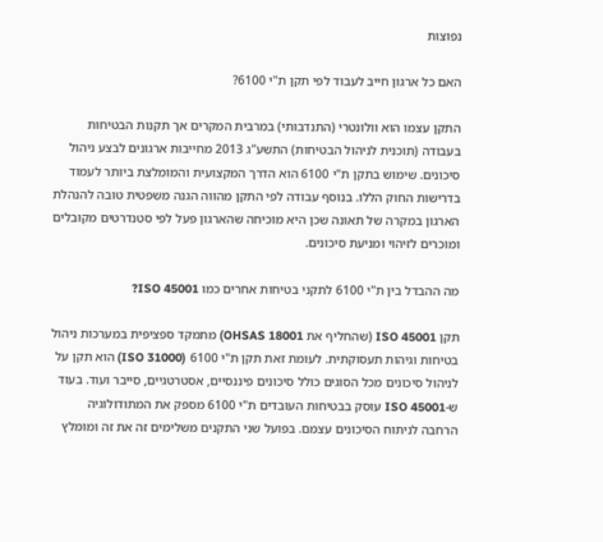נפוצות

האם כל ארגון חייב לעבוד לפי תקן ת"י 6100?

התקן עצמו הוא וולונטרי (התנדבותי) במרבית המקרים אך תקנות הבטיחות בעבודה (תוכנית לניהול הבטיחות) התשע"ג 2013 מחייבות ארגונים לבצע ניהול סיכונים. שימוש בתקן ת"י 6100 הוא הדרך המקצועית והמומלצת ביותר לעמוד בדרישות החוק הללו. בנוסף עבודה לפי התקן מהווה הגנה משפטית טובה להנהלת הארגון במקרה של תאונה שכן היא מוכיחה שהארגון פעל לפי סטנדרטים מקובלים ומוכרים לזיהוי ומניעת סיכונים.

מה ההבדל בין ת"י 6100 לתקני בטיחות אחרים כמו ISO 45001?

תקן ISO 45001 (שהחליף את OHSAS 18001) מתמקד ספציפית במערכות ניהול בטיחות וגיהות תעסוקתית. לעומת זאת תקן ת"י 6100 (ISO 31000) הוא תקן על לניהול סיכונים מכל הסוגים כולל סיכונים פיננסיים, אסטרטגיים, סייבר ועוד. בעוד ש-ISO 45001 עוסק בבטיחות העובדים ת"י 6100 מספק את המתודולוגיה הרחבה לניתוח הסיכונים עצמם. בפועל שני התקנים משלימים זה את זה ומומלץ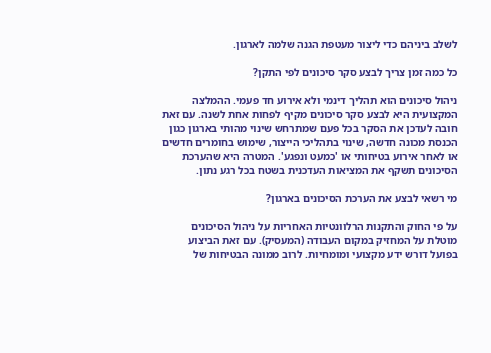לשלב ביניהם כדי ליצור מעטפת הגנה שלמה לארגון.

כל כמה זמן צריך לבצע סקר סיכונים לפי התקן?

ניהול סיכונים הוא תהליך דינמי ולא אירוע חד פעמי. ההמלצה המקצועית היא לבצע סקר סיכונים מקיף לפחות אחת לשנה. עם זאת חובה לעדכן את הסקר בכל פעם שמתרחש שינוי מהותי בארגון כגון הכנסת מכונה חדשה, שינוי בתהליכי הייצור, שימוש בחומרים חדשים או לאחר אירוע בטיחותי או 'כמעט ונפגע'. המטרה היא שהערכת הסיכונים תשקף את המציאות העדכנית בשטח בכל רגע נתון.

מי רשאי לבצע את הערכת הסיכונים בארגון?

על פי החוק והתקנות הרלוונטיות האחריות על ניהול הסיכונים מוטלת על המחזיק במקום העבודה (המעסיק). עם זאת הביצוע בפועל דורש ידע מקצועי ומומחיות. לרוב ממונה הבטיחות של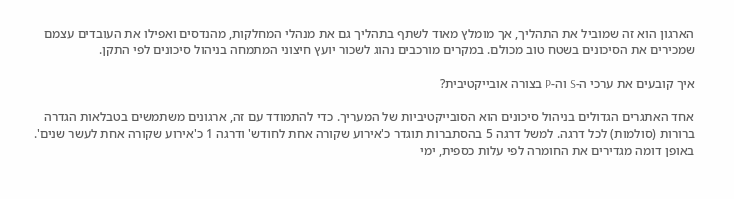הארגון הוא זה שמוביל את התהליך, אך מומלץ מאוד לשתף בתהליך גם את מנהלי המחלקות, מהנדסים ואפילו את העובדים עצמם שמכירים את הסיכונים בשטח טוב מכולם. במקרים מורכבים נהוג לשכור יועץ חיצוני המתמחה בניהול סיכונים לפי התקן.

איך קובעים את ערכי ה-S וה-P בצורה אובייקטיבית?

אחד האתגרים הגדולים בניהול סיכונים הוא הסובייקטיביות של המעריך. כדי להתמודד עם זה, ארגונים משתמשים בטבלאות הגדרה ברורות (סולמות) לכל דרגה. למשל דרגה 5 בהסתברות תוגדר כ'אירוע שקורה אחת לחודש' ודרגה 1 כ'אירוע שקורה אחת לעשר שנים'. באופן דומה מגדירים את החומרה לפי עלות כספית, ימי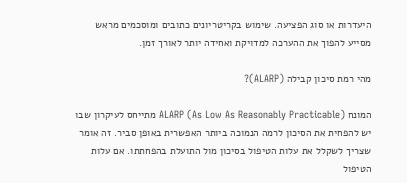היעדרות או סוג הפציעה. שימוש בקריטריונים כתובים ומוסכמים מראש מסייע להפוך את ההערכה למדויקת ואחידה יותר לאורך זמן.

מהי רמת סיכון קבילה (ALARP)?

המונח ALARP (As Low As Reasonably Practicable) מתייחס לעיקרון שבו יש להפחית את הסיכון לרמה הנמוכה ביותר האפשרית באופן סביר. זה אומר שצריך לשקלל את עלות הטיפול בסיכון מול התועלת בהפחתתו. אם עלות הטיפול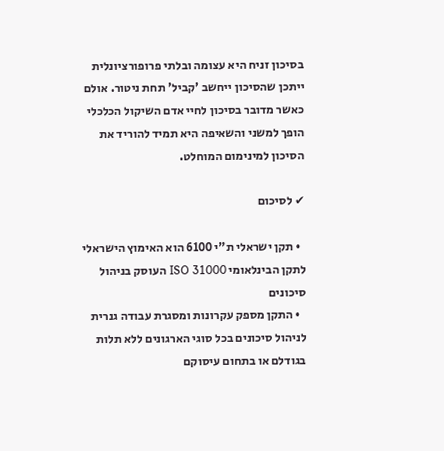בסיכון זניח היא עצומה ובלתי פרופורציונלית ייתכן שהסיכון ייחשב 'קביל' תחת ניטור. אולם כאשר מדובר בסיכון לחיי אדם השיקול הכלכלי הופך למשני והשאיפה היא תמיד להוריד את הסיכון למינימום המוחלט.

✔ לסיכום

  • תקן ישראלי ת"י 6100 הוא האימוץ הישראלי לתקן הבינלאומי ISO 31000 העוסק בניהול סיכונים
  • התקן מספק עקרונות ומסגרת עבודה גנרית לניהול סיכונים בכל סוגי הארגונים ללא תלות בגודלם או בתחום עיסוקם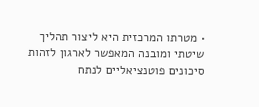• מטרתו המרכזית היא ליצור תהליך שיטתי ומובנה המאפשר לארגון לזהות סיכונים פוטנציאליים לנתח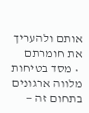אותם ולהעריך את חומרתם
  • מסד בטיחות מלווה ארגונים בתחום זה —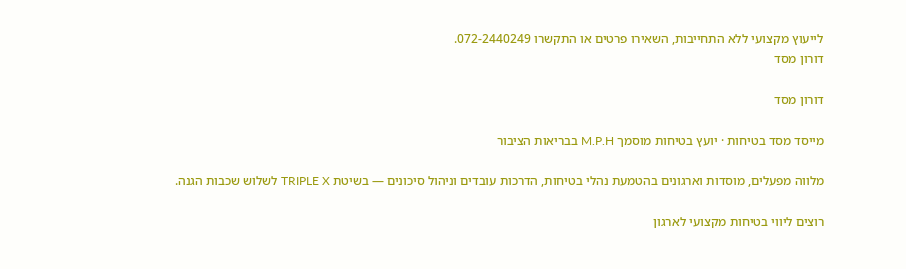לייעוץ מקצועי ללא התחייבות, השאירו פרטים או התקשרו 072-2440249.
דורון מסד

דורון מסד

מייסד מסד בטיחות · יועץ בטיחות מוסמך M.P.H בבריאות הציבור

מלווה מפעלים, מוסדות וארגונים בהטמעת נהלי בטיחות, הדרכות עובדים וניהול סיכונים — בשיטת TRIPLE X לשלוש שכבות הגנה.

רוצים ליווי בטיחות מקצועי לארגון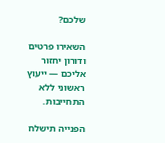שלכם?

השאירו פרטים ודורון יחזור אליכם — ייעוץ ראשוני ללא התחייבות.

הפנייה תישלח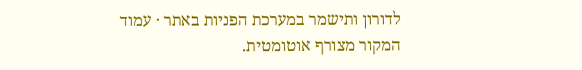לדורון ותישמר במערכת הפניות באתר · עמוד המקור מצורף אוטומטית.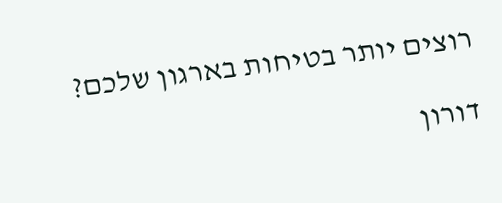רוצים יותר בטיחות בארגון שלכם?

דורון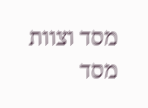מסד וצוות מסד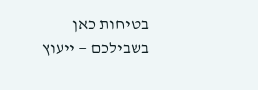בטיחות כאן בשבילכם — ייעוץ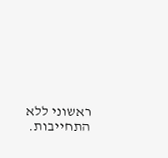ראשוני ללא התחייבות.